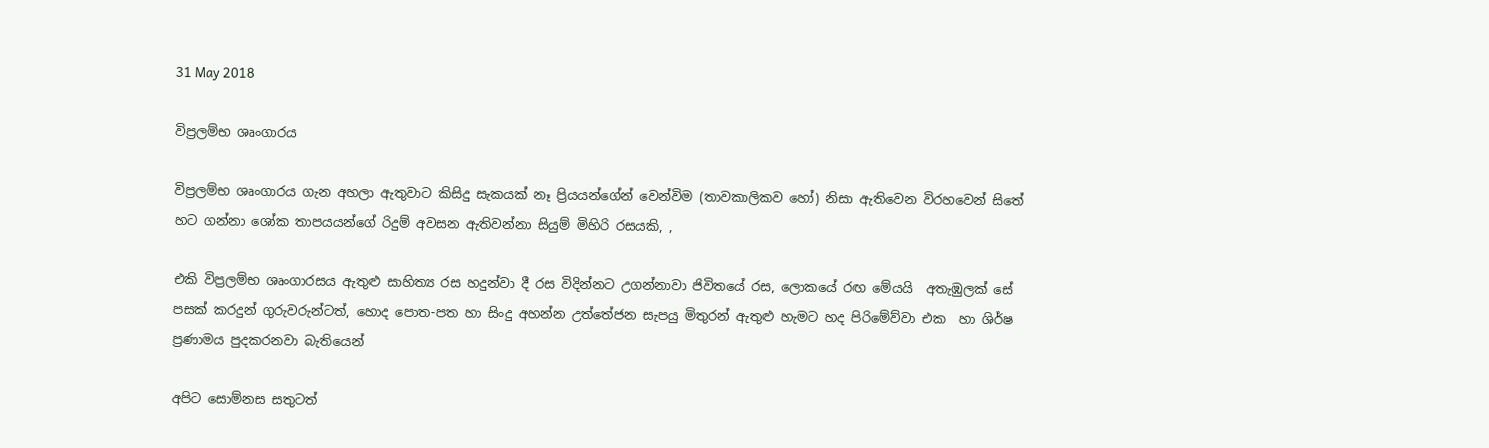31 May 2018

විප්‍රලම්භ ශෘංගාරය

විප්‍රලම්භ ශෘංගාරය ගැන අහලා ඇතුවාට කිසිදු සැකයක් නෑ ප්‍රියයන්ගේන් වෙන්විම (තාවකාලිකව හෝ) නිසා ඇතිවෙන විරහවෙන් සිතේ හට ගන්නා ශෝක තාපයයන්ගේ රිදුම් අවසන ඇතිවන්නා සියුම් මිහිරි රසයකි, ,

එකි විප්‍රලම්භ ශෘංගාරසය ඇතුළු සාහිත්‍ය රස හදුන්වා දී රස විදින්නට උගන්නාවා ජිවිතයේ රස, ලොකයේ රඟ මේයයි  අතැඹුලක් සේ පසක් කරදුන් ගුරුවරුන්ටත්, හොද පොත-පත හා සිංදු අහන්න උත්තේජන සැපයු මිතුරන් ඇතුළු හැමට හද පිරිමේව්වා එක  හා ශිර්ෂ ප්‍රණාමය පුදකරනවා බැතියෙන්

අපිට සොම්නස සතුටත්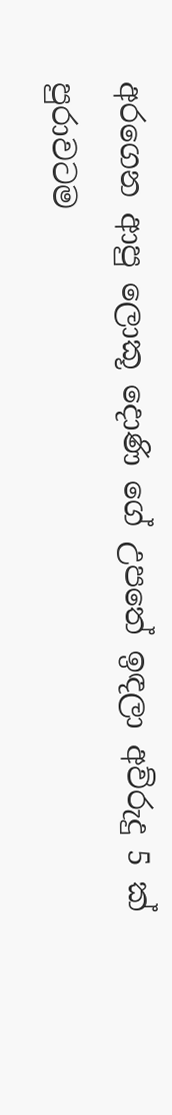අරගෙන ආපු ලොකූ දොණි ගේ උපතේ ඉඳලා අව්රුදු 5 ක් පුරාවටම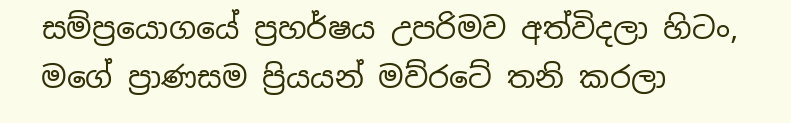සම්ප්‍රයොගයේ ප්‍රහර්ෂය උපරිමව අත්විදලා හිටං, මගේ ප්‍රාණසම ප්‍රියයන් මව්රටේ තනි කරලා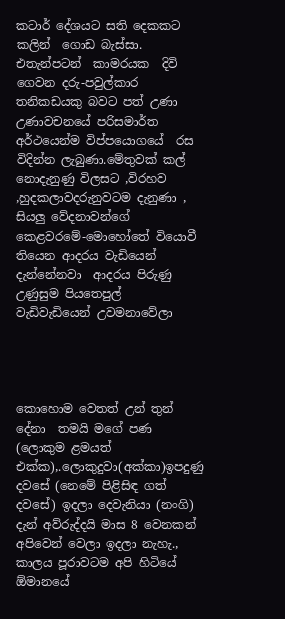කටාර් දේශයට සති දෙකකට කලින්  ගොඩ බැස්සා. එතැන්පටන්  කාමරයක  දිවි ගෙවන දරු-පවුල්කාර  තනිකඩයකු බවට පත් උණා උණාවචනයේ පරිසමාර්ත අර්ථයෙන්ම විප්පයොගයේ  රස විදින්න ලැබුණා.මේතුවක් කල් නොදැනුණු විලසට ,විරහව ,හුදකලාවදරුනුවටම දැනුණා , සියලු වේදනාවන්ගේ කෙළවරමේ-මොහෝතේ වියොවී තියෙන ආදරය වැඩියෙන් දැන්නේනවා  ආදරය පිරුණු උණුසුම පියතෙපුල්  වැඩිවැඩියෙන් උවමනාවේලා




කොහොම වෙතත් උන් තුන් දේනා  තමයි මගේ පණ (ලොකුම ළමයත් එක්ක),.ලොකුදුවා(අක්කා)ඉපදුණු දවසේ (නෙමේ පිළිසිඳ ගත් දවසේ) ඉදලා දෙවැනියා (නංගි) දැන් අව්රුද්දයි මාස 8 වෙනකන් අපිවෙන් වෙලා ඉදලා නැහැ., කාලය පූරාවටම අපි හිටියේ ඕමානයේ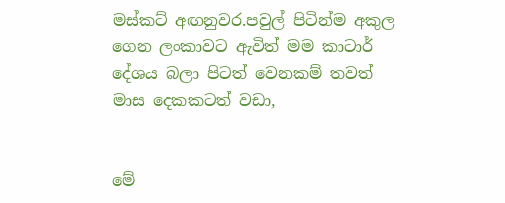මස්කට් අඟනුවර.පවුල් පිටින්ම අකුල ගෙන ලංකාවට ඇවිත් මම කාටාර් දේශය බලා පිටත් වෙනකම් තවත් මාස දෙකකටත් වඩා,


මේ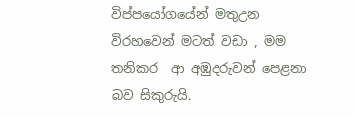විප්පයෝගයේන් මතුඋන විරහවෙන් මටත් වඩා , මම තනිකර  ආ අඹුදරුවන් පෙළනා බව සිකුරුයි.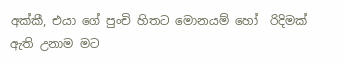අක්කී, එයා ගේ පුංචි හිතට මොනයම් හෝ  රිදිමක් ඇති උනාම මට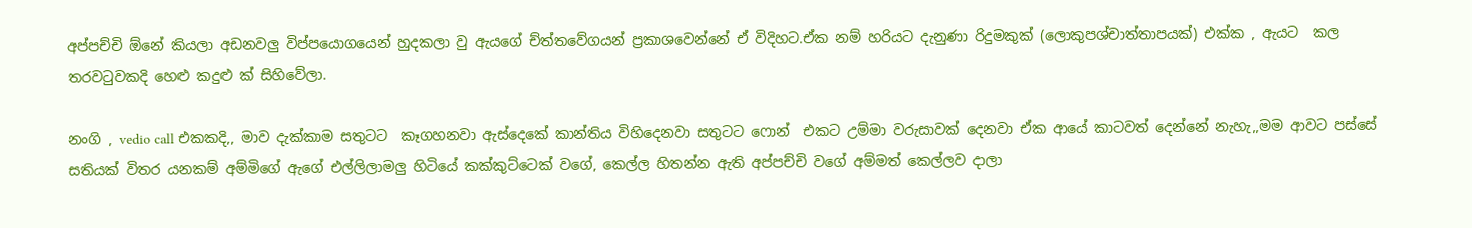අප්පච්චි ඕනේ කියලා අඩනවලු විප්පයොගයෙන් හුදකලා වු ඇයගේ ච්ත්තවේගයන් ප්‍රකාශවෙන්නේ ඒ විදිහට.ඒක නම් හරියට දැනුණා රිදුමකුක් (ලොකුපශ්චාත්තාපයක්) එක්ක , ඇයට  කල තරවටුවකදි හෙළු කදුළු ක් සිහිවේලා.

නංගි , vedio call එකකදි,, මාව දැක්කාම සතුටට  කෑගහනවා ඇස්දෙකේ කාන්තිය විහිදෙනවා සතුටට ෆොන්  එකට උම්මා වරුසාවක් දෙනවා ඒක ආයේ කාටවත් දෙන්නේ නැහැ,,මම ආවට පස්සේ සතියක් විතර යනකම් අම්මිගේ ඇගේ එල්ලිලාමලු හිටියේ කක්කුට්ටෙක් වගේ, කෙල්ල හිතන්න ඇති අප්පච්චි වගේ අම්මත් කෙල්ලව දාලා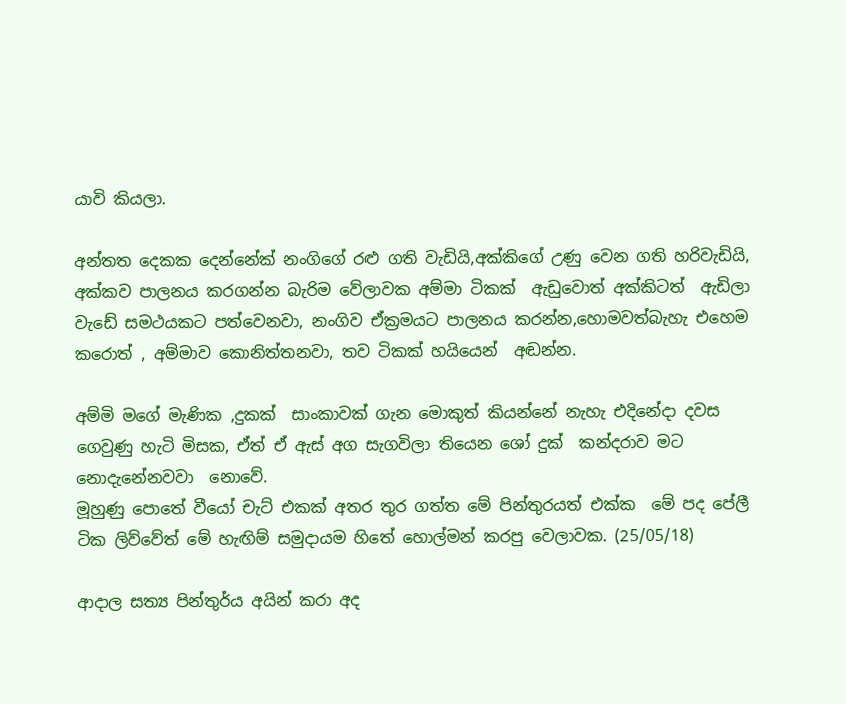යාවි කියලා.

අන්තත දෙකක දෙන්නේක් නංගිගේ රළු ගති වැඩියි,අක්කිගේ උණු වෙන ගති හරිවැඩියි, අක්කව පාලනය කරගන්න බැරිම වේලාවක අම්මා ටිකක්  ඇඩුවොත් අක්කිටත්  ඇඩිලා වැඩේ සමථයකට පත්වෙනවා, නංගිව ඒක්‍රමයට පාලනය කරන්න,හොමවත්බැහැ එහෙම කරොත් , අම්මාව කොනිත්තනවා, තව ටිකක් හයියෙන්  අඬන්න.

අම්මි මගේ මැණික ,දුකක්  සාංකාවක් ගැන මොකුත් කියන්නේ නැහැ එදිනේදා දවස ගෙවුණු හැටි මිසක, ඒත් ඒ ඇස් අග සැගවිලා තියෙන ශෝ දුක්  කන්දරාව මට නොදැනේනවවා  නොවේ.
මූහුණු පොතේ වීයෝ චැට් එකක් අතර තුර ගත්ත මේ පින්තුරයත් එක්ක  මේ පද පේලී ටික ලිව්වේත් මේ හැඟිම් සමුදායම හිතේ හොල්මන් කරපු වෙලාවක. (25/05/18)

ආදාල සත්‍ය පින්තුර්ය අයින් කරා අද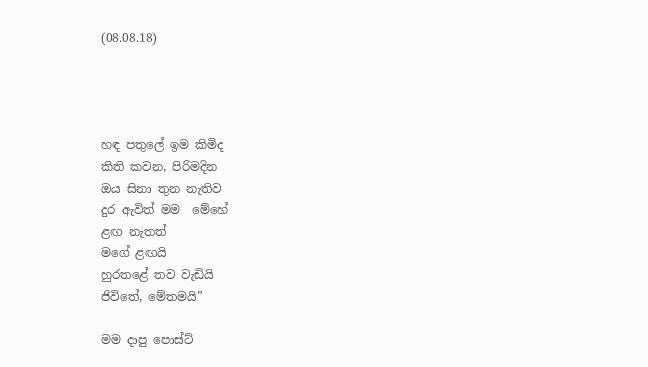(08.08.18)




හඳ පතුලේ ඉම කිමිද
කිති කවන, පිරිමදින
ඔය සිනා තුන නැතිව
දුර ඇවිත් මම  මේහේ
ළඟ නැතත්
මගේ ළඟයි
හුරතළේ තව වැඩියි
ජිවිතේ, මේතමයි”

මම දාපු පොස්ට්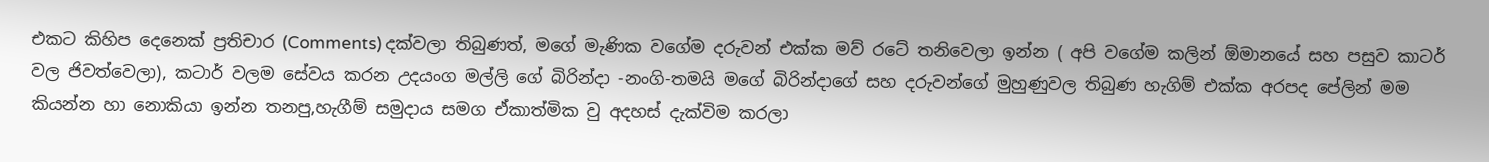එකට කිහිප දෙනෙක් ප්‍රතිචාර (Comments) දක්වලා තිබුණත්, මගේ මැණික වගේම දරුවන් එක්ක මව් රටේ තනිවෙලා ඉන්න ( අපි වගේම කලින් ඕමානයේ සහ පසුව කාටර් වල ජිවත්වෙලා), කටාර් වලම සේවය කරන උදයංග මල්ලි ගේ බිරින්දා -නංගි-තමයි මගේ බිරින්දාගේ සහ දරුවන්ගේ මුහුණුවල තිබුණ හැගිම් එක්ක අරපද පේලින් මම කියන්න හා නොකියා ඉන්න තනපු,හැගීම් සමුදාය සමග ඒකාත්මික වු අදහස් දැක්විම කරලා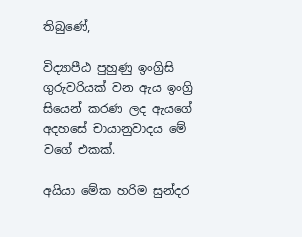තිබුණේ,

විද්‍යාපීඨ පුහුණු ඉංග්‍රිසි ගුරුවරියක් වන ඇය ඉංග්‍රි සියෙන් කරණ ලද ඇයගේ අදහසේ චායානුවාදය මේ වගේ එකක්.

අයියා මේක හරිම සුන්දර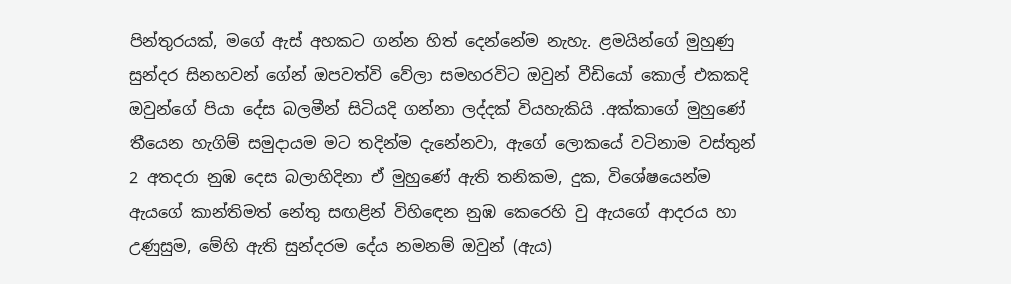පින්තුරයක්, මගේ ඇස් අහකට ගන්න හිත් දෙන්නේම නැහැ. ළමයින්ගේ මුහුණු සුන්දර සිනහවන් ගේන් ඔපවත්වි වේලා සමහරවිට ඔවුන් වීඩියෝ කොල් එකකදි ඔවුන්ගේ පියා දේස බලමීන් සිටියදි ගන්නා ලද්දක් වියහැකියි .අක්කාගේ මුහුණේ තීයෙන හැගිම් සමුදායම මට තදින්ම දැනේනවා, ඇගේ ලොකයේ වටිනාම වස්තුන් 2 අතදරා නුඹ දෙස බලාහිදිනා ඒ මුහුණේ ඇති තනිකම, දුක, විශේෂයෙන්ම ඇයගේ කාන්තිමත් නේතු සඟළින් විහිඳෙන නුඹ කෙරෙහි වු ඇයගේ ආදරය හා උණුසුම, මේහි ඇති සුන්දරම දේය නමනම් ඔවුන් (ඇය)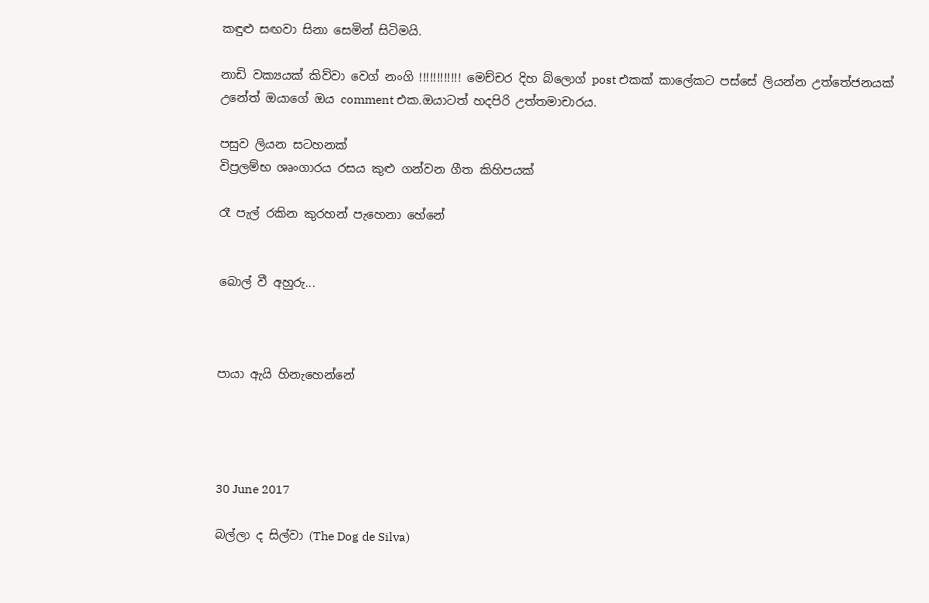කඳුළු සඟවා සිනා සෙමින් සිටිමයි.

නාඩි වක්‍යයක් කිව්වා වෙග් නංගි !!!!!!!!!!!! මෙච්චර දිහ බ්ලොග් post එකක් කාලේකට පස්සේ ලියන්න උත්තේජනයක් උනේත් ඔයාගේ ඔය comment එක.ඔයාටත් හදපිරි උත්තමාචාරය.

පසුව ලියන සටහනක්
විප්‍රලම්භ ශෘංගාරය රසය කුළු ගන්වන ගීත කිහිපයක්

රෑ පැල් රකින කුරහන් පැහෙනා හේනේ


බොල් වී අහුරු...



පායා ඇයි හිනැහෙන්නේ




30 June 2017

බල්ලා ද සිල්වා (The Dog de Silva)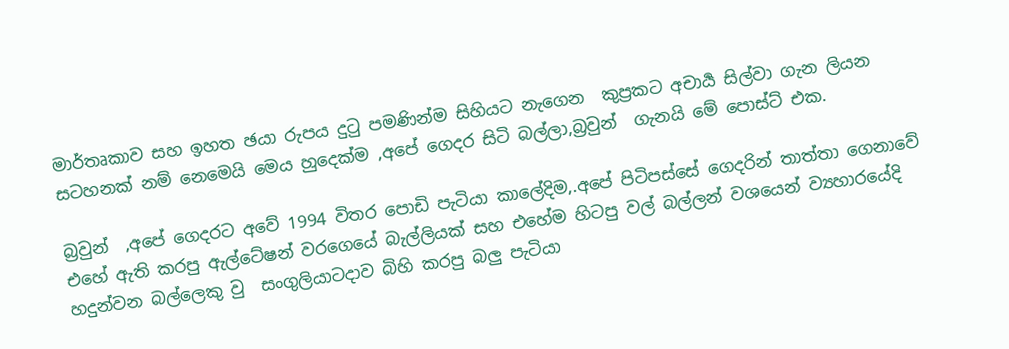මාර්තෘකාව සහ ඉහත ඡයා රුපය දුටු පමණින්ම සිහියට නැගෙන  කුප්‍රකට අචාර්‍ය සිල්වා ගැන ලියන සටහනක් නම් නෙමෙයි මෙය හුදෙක්ම ,අපේ ගෙදර සිටි බල්ලා,බ්‍රවුන්  ගැනයි මේ පොස්ට් එක.

බ්‍රවුන්  ,අපේ ගෙදරට අවේ 1994 විතර පොඩි පැටියා කාලේදිම,.අපේ පිටිපස්සේ ගෙදරින් තාත්තා ගෙනාවේ එහේ ඇති කරපු ඇල්ටේෂන් වරගෙයේ බැල්ලියක් සහ එහේම හිටපු වල් බල්ලන් වශයෙන් ව්‍යහාරයේදි හදුන්වන බල්ලෙකු වු  සංගුලියාටදාව බිහි කරපු බලු පැටියා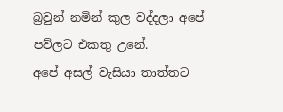බ්‍රවුන් නමින් කුල වද්දලා අපේ පව්ලට එකතු උනේ.
අපේ අසල් වැසියා තාත්තට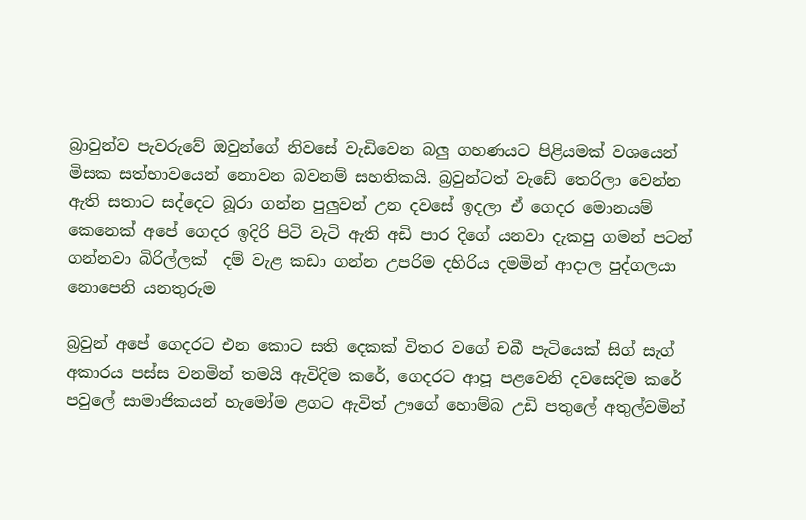බ්‍රාවුන්ව පැවරුවේ ඔවුන්ගේ නිවසේ වැඩිවෙන බලු ගහණයට පිළියමක් වශයෙන් මිසක සත්භාවයෙන් නොවන බවනම් සහතිකයි. බ්‍රවුන්ටත් වැඩේ තෙරිලා වෙන්න ඇති සතාට සද්දෙට බූරා ගන්න පුලුවන් උන දවසේ ඉදලා ඒ ගෙද‍ර මොනයම් කෙනෙක් අපේ ගෙදර ඉදිරි පිටි වැටි ඇති අඩි පාර දිගේ යනවා දැකපු ගමන් පටන් ගන්නවා බිරිල්ලක්  දම් වැළ කඩා ගන්න උපරිම දහිරිය දමමින් ආදාල පුද්ගලයා නොපෙනි යනතුරුම

බ්‍රවුන් අපේ ගෙද‍රට එන කොට සති දෙකක් විතර වගේ චබී පැටියෙක් සිග් සැග් අකාරය පස්ස වනමින් තමයි ඇවිදිම කරේ, ගෙදරට ආපූ පළවෙනි දවසෙදිම කරේ පවුලේ සාමාජිකයන් හැමෝම ළගට ඇවිත් ඌගේ හොම්බ උඩි පතුලේ අතුල්වමින්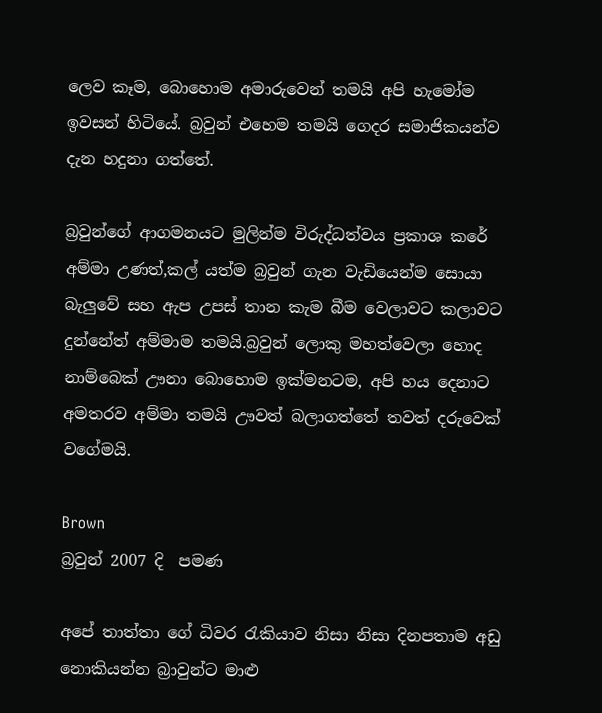ලෙව කෑම, බොහොම අමාරුවෙන් තමයි අපි හැමෝම ඉවසන් හිටි‍යේ. බ්‍රවුන් එහෙම තමයි ගෙදර සමාජිකයන්ව දැන හදුනා ගත්තේ.

බ්‍රවුන්ගේ ආගමනයට මුලින්ම විරුද්ධත්වය ප්‍රකාශ කරේ අම්මා උණත්,කල් යත්ම බ්‍රවුන් ගැන වැඩියෙන්ම සොයා බැලුවේ සහ ඇප උපස් තාන කැම බීම වෙලාවට කලාවට දුන්නේත් අම්මාම තමයි.බ්‍රවුන් ලොකු මහත්වෙලා හොද නාම්බෙක් ඌනා බොහොම ඉක්මනටම, අපි හය දෙනාට අමතරව අම්මා තමයි ඌවත් බලාගත්තේ තවත් දරුවෙක් වගේමයි.

Brown
බ්‍රවුන් 2007 දි  පමණ

අපේ තාත්තා ගේ ධිවර රැකියාව නිසා නිසා දිනපතාම අඩු නොකියන්න බ්‍රාවුන්ට මාළු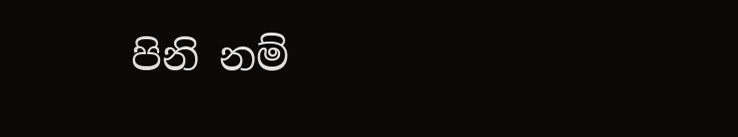පිනි නම්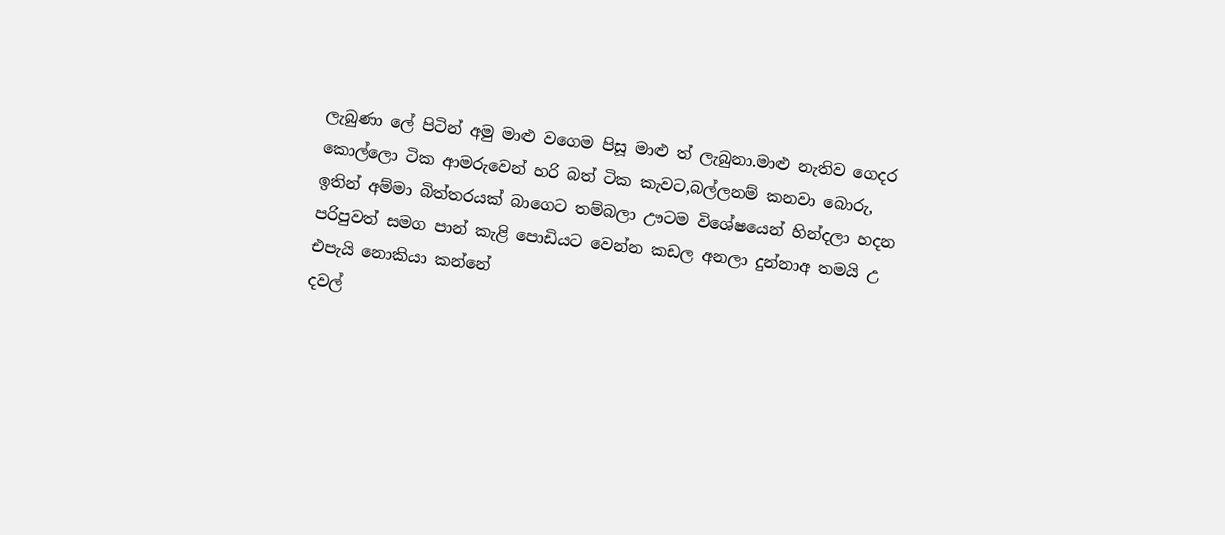ලැබුණා ලේ පිටින් අමු මාළු වගෙම පිසූ මාළු ත් ලැබුනා.මාළු නැතිව ගෙදර කොල්ලො ටික ආමරුවෙන් හරි බත් ටික කැවට,බල්ලනම් කනවා බොරු, ඉතින් අම්මා බිත්තරයක් බාගෙට තම්බලා ඌටම විශේෂයෙන් හින්දලා හදන පරිපුවත් සමග පාන් කැළි පොඩියට වෙන්න කඩල අනලා දුන්නාඅ තමයි උ එපැයි නොකියා කන්නේ
දවල්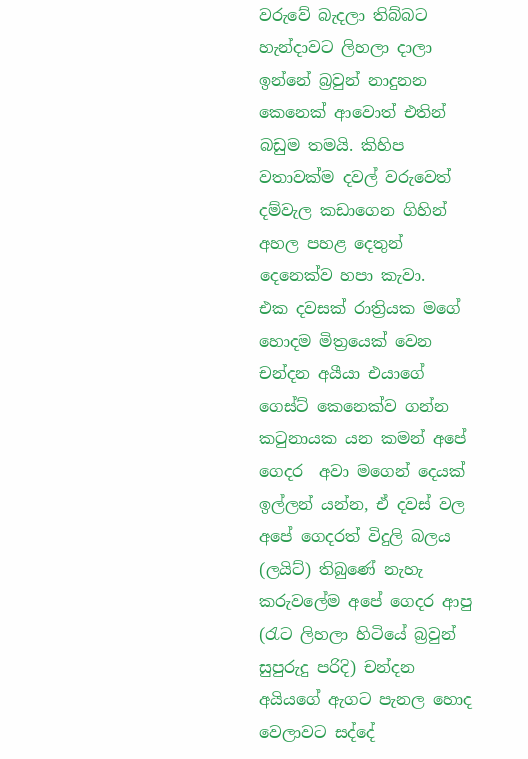වරුවේ බැදලා තිබ්බට හැන්දාවට ලිහලා දාලා ඉන්නේ බ්‍රවුන් නාදුනන කෙනෙක් ආවොත් එතින් බඩුම තමයි. කිහිප වතාවක්ම දවල් වරුවෙත් දම්වැල කඩාගෙන ගිහින් අහල පහළ දෙතුන් දෙනෙක්ව හපා කැවා.
එක දවසක් රාත්‍රියක මගේ හොදම මිත්‍රයෙක් වෙන චන්දන අයීයා එයාගේ ගෙස්ට් කෙනෙක්ව ගන්න කටුනායක යන කමන් අපේ ගෙදර  අවා මගෙන් දෙයක් ඉල්ලන් යන්න, ඒ දවස් වල අපේ ගෙදරත් විදුලි බලය (ලයිට්) තිබුණේ නැහැ කරුවලේම අපේ ගෙදර ආපු (රැට ලිහලා හිටියේ බ්‍රවුන් සුපුරුදු පරිදි) චන්දන අයියගේ ඇගට පැනල හොද වෙලාවට සද්දේ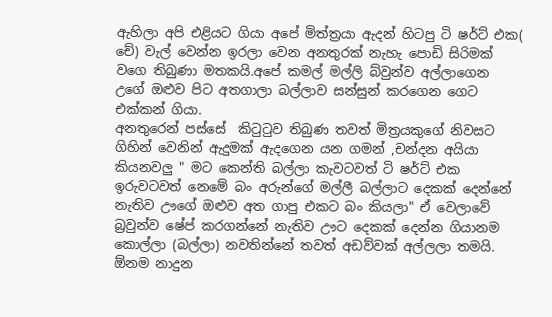ඇහිලා අපි එළියට ගියා අපේ මිත්ත්‍රයා ඇදන් හිටපු ටි ෂර්ට් එක( චේ) වැල් වෙන්න ඉරලා වෙන අනතුරක් නැහැ පොඩි සිරිමක් වගෙ තිබුණා මතකයි.අපේ කමල් මල්ලි බ්වුන්ව අල්ලාගෙන උගේ ඔළුව පිට අතගාලා බල්ලාව සන්සුන් කරගෙන ගෙට එක්කන් ගියා.
අනතු‍රෙන් පස්සේ  කිටුටුව තිබුණ තවත් මිත්‍රයකුගේ නිවසට ගිහින් වෙනින් ඇදුමක් ඇදගෙන යන ගමන් ,චන්දන අයියා කියනවලු " මට කෙන්ති බල්ලා කැවටවත් ටි ෂර්ට් එක ඉරුවටවත් නෙමේ බං අරුන්ගේ මල්ලී බල්ලාට දෙකක් දෙන්නේ නැතිව ඌගේ ඔළුව අත ගාපු එකට බං කි‍යලා" ඒ වෙලාවේ බ්‍රවුන්ව ෂේප් කරගන්නේ නැතිව ඌට දෙකක් දෙන්න ගියානම කොල්ලා (බල්ලා) නවතින්නේ තවත් අඩව්වක් අල්ලලා තමයි.
ඕනම නාදුන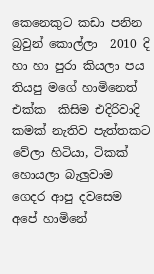කෙනෙකුට කඩා පනින බ්‍රවුන් කොල්ලා  2010 දි හා හා පුරා කියලා පය තියපු මගේ හාමිනෙත් එක්ක  කිසිම එදිරිවාදි කමක් නැතිව පැත්තකට වේලා හිටියා, ටිකක් හොයලා බැලුවාම ගෙදර ආපු දවසෙම අපේ හාමිනේ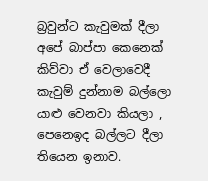බ්‍රවුන්ට කැවුමක් දීලා  අපේ බාප්පා කෙනෙක් කිව්වා ඒ වෙලාවෙදී කැවුම් දුන්නාම බල්ලො යාළු වෙනවා කියලා , පෙනෙඉද බල්ලට දීලා තියෙන ඉනාව.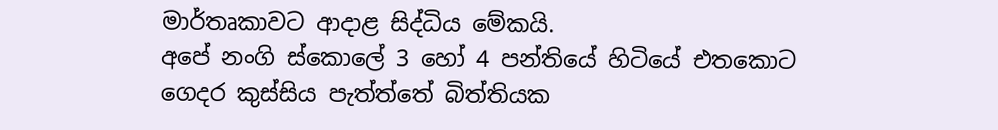මාර්තෘකාවට ආදාළ සිද්ධිය මේකයි.
අපේ නංගි ස්කොලේ 3 හෝ 4 පන්තියේ හිටියේ එතකොට ගෙදර කුස්සිය පැත්ත්තේ බිත්තියක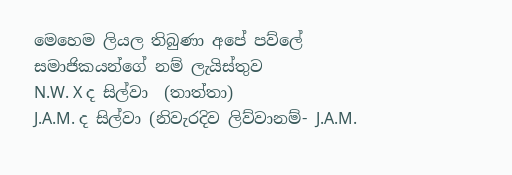මෙහෙම ලියල තිබුණා අපේ පව්ලේ සමාජිකයන්ගේ නම් ලැයිස්තුව
N.W. X ද සිල්වා  (තාත්තා)
J.A.M. ද සිල්වා (නිවැරදිව ලිව්වානම්- J.A.M.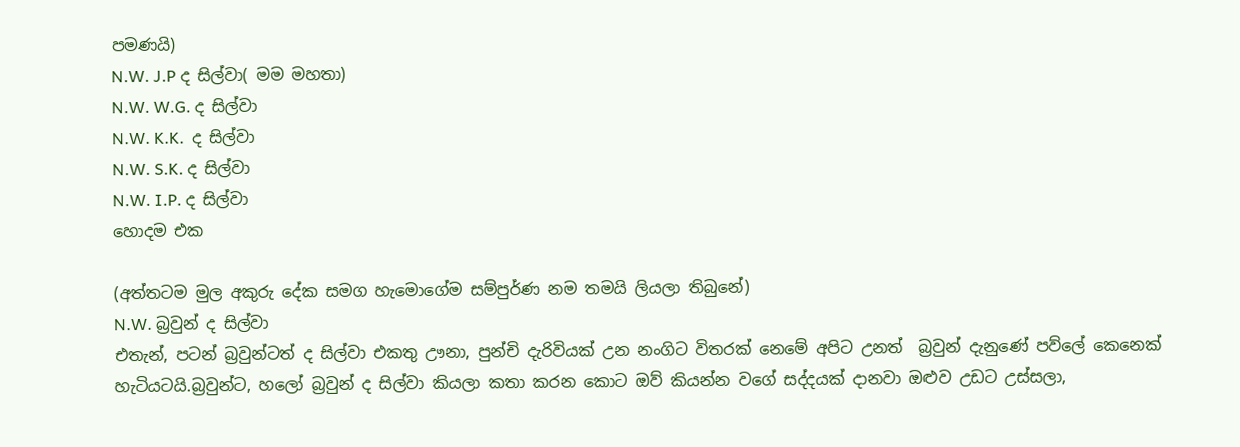පමණයි)
N.W. J.P ද සිල්වා( මම මහතා)
N.W. W.G. ද සිල්වා
N.W. K.K.  ද සිල්වා
N.W. S.K. ද සිල්වා
N.W. I.P. ද සිල්වා
හොදම එක

(අත්තටම මුල අකුරු දේක සමග හැමොගේම සම්පුර්ණ නම තමයි ලියලා තිබුනේ)
N.W. බ්‍රවුන් ද සිල්වා
එතැන්, පටන් බ්‍රවුන්ටත් ද සිල්වා එකතු ඌනා, පුන්චි දැරිවියක් උන නංගිට විතරක් නෙමේ අපිට උනත්  බ්‍රවුන් දැනුණේ පව්ලේ කෙනෙක් හැටියටයි.බ්‍රවුන්ට, හලෝ බ්‍රවුන් ද සිල්වා කියලා කතා කරන කොට ඔව් කියන්න වගේ සද්දයක් දානවා ඔළුව උඩට උස්සලා,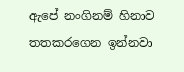ඇපේ නංගිනම් හිනාව තතකරගෙන ඉන්නවා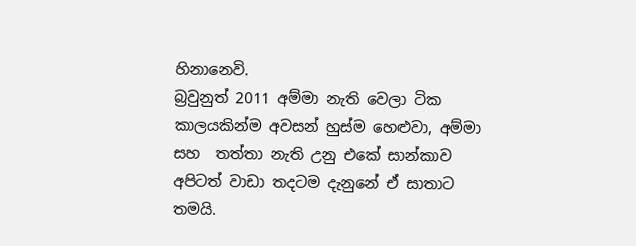හිනානෙවි.
බ්‍රවුනුත් 2011 අම්මා නැති වෙලා ටික කාලයකින්ම අවසන් හුස්ම හෙළුවා, අම්මා සහ  තත්තා නැති උනු එකේ සාන්කාව අපිටත් වාඩා තදටම දැනුනේ ඒ සාතාට තමයි.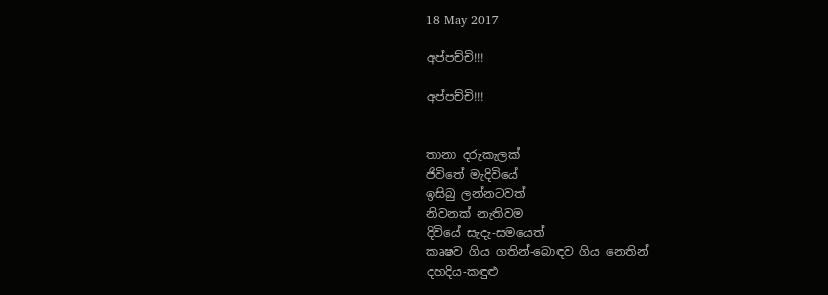18 May 2017

අප්පච්චි!!!

අප්පච්චි!!!


තානා දරුකැලක්
ජිවිතේ මැදිවියේ
ඉසිබු ලන්නටවත්
නිවනක් නැතිවම
දිවියේ සැදැ-සමයෙත්
කෘෂව ගිය ගතින්-බොඳව ගිය නෙතින්
දහදිය-කඳුළු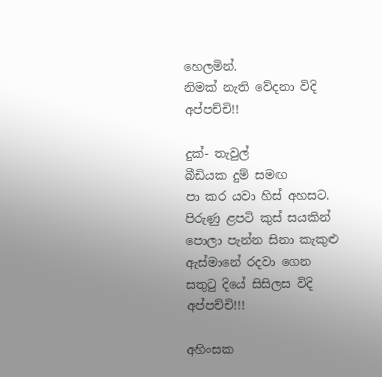හෙලමින්.
නිමක් නැති වේදනා විදි
අප්පච්චි!!

දුක්- තැවුල්
බීඩියක දුම් සමඟ
පා කර යවා හිස් අහසට.
පිරුණු ළපටි කුස් සයකින්
පොලා පැන්න සිනා කැකුළු
ඇස්මානේ රදවා ගෙන
සතුටු දියේ සිසිලස විදි
අප්පච්චි!!!

අහිංසක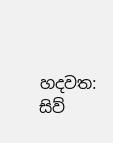හදවත: සිව්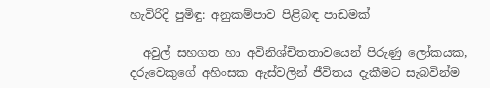හැවිරිදි පුමිඳු: අනුකම්පාව පිළිබඳ පාඩමක්

  අවුල් සහගත හා අවිනිශ්චිතතාවයෙන් පිරුණු ලෝකයක, දරුවෙකුගේ අහිංසක ඇස්වලින් ජීවිතය දැකීමට සැබවින්ම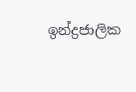ඉන්ද්‍රජාලික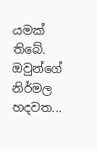යමක් තිබේ. ඔවුන්ගේ නිර්මල හදවත...